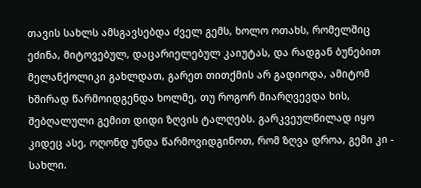თავის სახლს ამსგავსებდა ძველ გემს, ხოლო ოთახს, რომელშიც ეძინა, მიტოვებულ, დაცარიელებულ კაიუტას, და რადგან ბუნებით მელანქოლიკი გახლდათ, გარეთ თითქმის არ გადიოდა, ამიტომ ხშირად წარმოიდგენდა ხოლმე, თუ როგორ მიარღვევდა ხის, შებღალული გემით დიდი ზღვის ტალღებს. გარკვეულწილად იყო კიდეც ასე, ოღონდ უნდა წარმოვიდგინოთ, რომ ზღვა დროა, გემი კი - სახლი.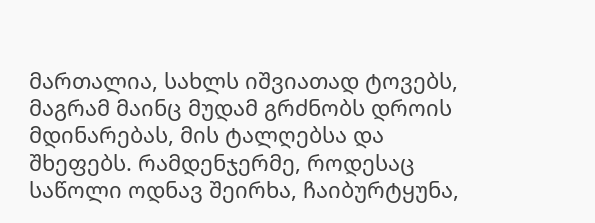მართალია, სახლს იშვიათად ტოვებს, მაგრამ მაინც მუდამ გრძნობს დროის მდინარებას, მის ტალღებსა და შხეფებს. რამდენჯერმე, როდესაც საწოლი ოდნავ შეირხა, ჩაიბურტყუნა,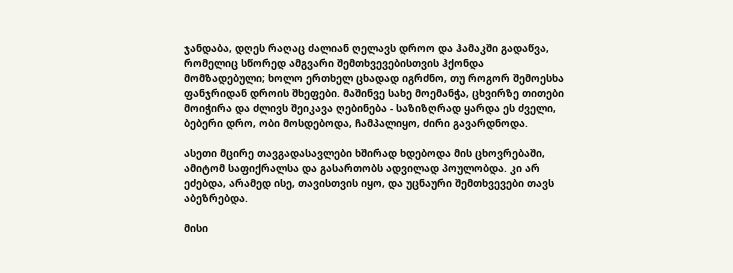ჯანდაბა, დღეს რაღაც ძალიან ღელავს დროო და ჰამაკში გადაწვა, რომელიც სწორედ ამგვარი შემთხვევებისთვის ჰქონდა მომზადებული; ხოლო ერთხელ ცხადად იგრძნო, თუ როგორ შემოესხა ფანჯრიდან დროის შხეფები. მაშინვე სახე მოემანჭა, ცხვირზე თითები მოიჭირა და ძლივს შეიკავა ღებინება - საზიზღრად ყარდა ეს ძველი, ბებერი დრო, ობი მოსდებოდა, ჩამპალიყო, ძირი გავარდნოდა.

ასეთი მცირე თავგადასავლები ხშირად ხდებოდა მის ცხოვრებაში, ამიტომ საფიქრალსა და გასართობს ადვილად პოულობდა. კი არ ეძებდა, არამედ ისე, თავისთვის იყო, და უცნაური შემთხვევები თავს აბეზრებდა.

მისი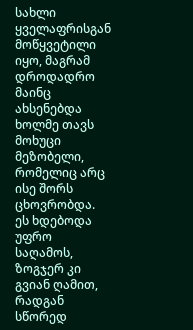სახლი ყველაფრისგან მოწყვეტილი იყო, მაგრამ დროდადრო მაინც ახსენებდა ხოლმე თავს მოხუცი მეზობელი, რომელიც არც ისე შორს ცხოვრობდა. ეს ხდებოდა უფრო საღამოს, ზოგჯერ კი გვიან ღამით, რადგან სწორედ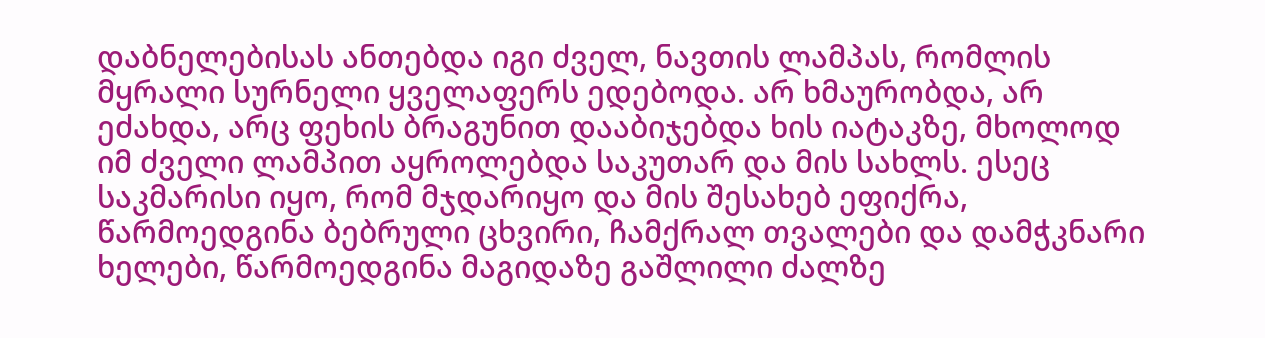დაბნელებისას ანთებდა იგი ძველ, ნავთის ლამპას, რომლის მყრალი სურნელი ყველაფერს ედებოდა. არ ხმაურობდა, არ ეძახდა, არც ფეხის ბრაგუნით დააბიჯებდა ხის იატაკზე, მხოლოდ იმ ძველი ლამპით აყროლებდა საკუთარ და მის სახლს. ესეც საკმარისი იყო, რომ მჯდარიყო და მის შესახებ ეფიქრა, წარმოედგინა ბებრული ცხვირი, ჩამქრალ თვალები და დამჭკნარი ხელები, წარმოედგინა მაგიდაზე გაშლილი ძალზე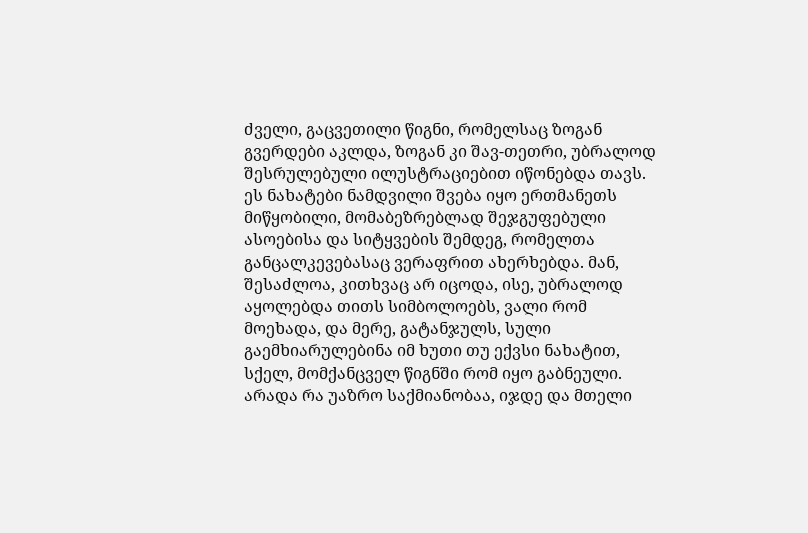ძველი, გაცვეთილი წიგნი, რომელსაც ზოგან გვერდები აკლდა, ზოგან კი შავ-თეთრი, უბრალოდ შესრულებული ილუსტრაციებით იწონებდა თავს. ეს ნახატები ნამდვილი შვება იყო ერთმანეთს მიწყობილი, მომაბეზრებლად შეჯგუფებული ასოებისა და სიტყვების შემდეგ, რომელთა განცალკევებასაც ვერაფრით ახერხებდა. მან, შესაძლოა, კითხვაც არ იცოდა, ისე, უბრალოდ აყოლებდა თითს სიმბოლოებს, ვალი რომ მოეხადა, და მერე, გატანჯულს, სული გაემხიარულებინა იმ ხუთი თუ ექვსი ნახატით, სქელ, მომქანცველ წიგნში რომ იყო გაბნეული. არადა რა უაზრო საქმიანობაა, იჯდე და მთელი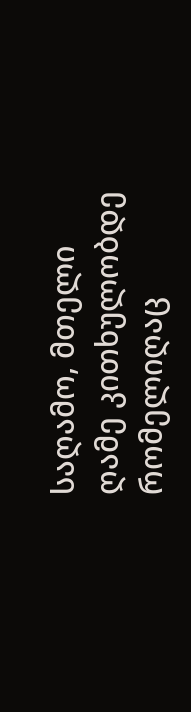საღამო, მთელი ღამე კითხულობდე რომელიღაც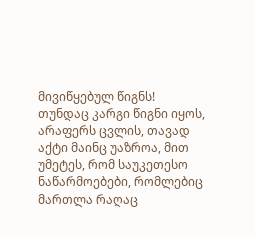მივიწყებულ წიგნს! თუნდაც კარგი წიგნი იყოს, არაფერს ცვლის, თავად აქტი მაინც უაზროა, მით უმეტეს, რომ საუკეთესო ნაწარმოებები, რომლებიც მართლა რაღაც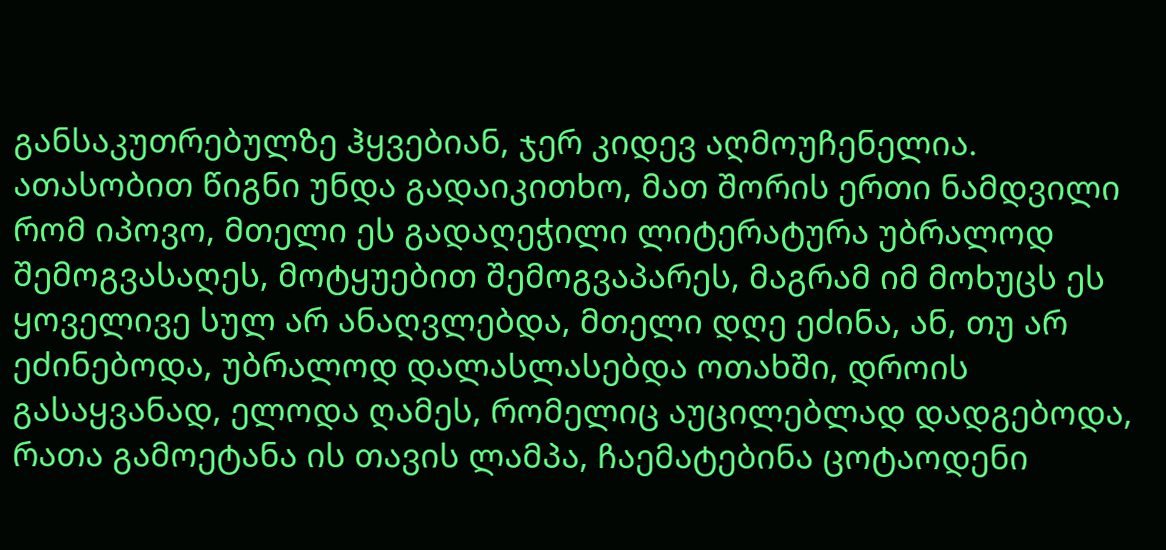განსაკუთრებულზე ჰყვებიან, ჯერ კიდევ აღმოუჩენელია. ათასობით წიგნი უნდა გადაიკითხო, მათ შორის ერთი ნამდვილი რომ იპოვო, მთელი ეს გადაღეჭილი ლიტერატურა უბრალოდ შემოგვასაღეს, მოტყუებით შემოგვაპარეს, მაგრამ იმ მოხუცს ეს ყოველივე სულ არ ანაღვლებდა, მთელი დღე ეძინა, ან, თუ არ ეძინებოდა, უბრალოდ დალასლასებდა ოთახში, დროის გასაყვანად, ელოდა ღამეს, რომელიც აუცილებლად დადგებოდა, რათა გამოეტანა ის თავის ლამპა, ჩაემატებინა ცოტაოდენი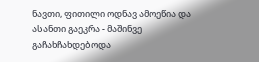ნავთი, ფითილი ოდნავ ამოეწია და ასანთი გაეკრა - მაშინვე გაჩახჩახდებოდა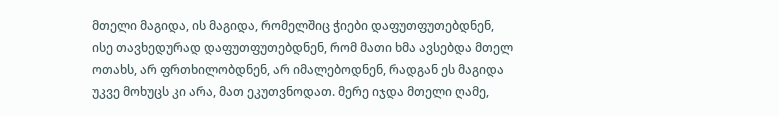მთელი მაგიდა, ის მაგიდა, რომელშიც ჭიები დაფუთფუთებდნენ, ისე თავხედურად დაფუთფუთებდნენ, რომ მათი ხმა ავსებდა მთელ ოთახს, არ ფრთხილობდნენ, არ იმალებოდნენ, რადგან ეს მაგიდა უკვე მოხუცს კი არა, მათ ეკუთვნოდათ. მერე იჯდა მთელი ღამე,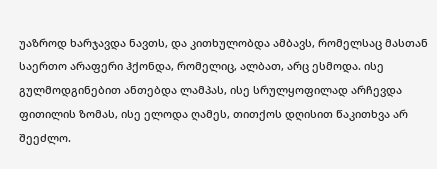უაზროდ ხარჯავდა ნავთს, და კითხულობდა ამბავს, რომელსაც მასთან საერთო არაფერი ჰქონდა, რომელიც, ალბათ, არც ესმოდა. ისე გულმოდგინებით ანთებდა ლამპას, ისე სრულყოფილად არჩევდა ფითილის ზომას, ისე ელოდა ღამეს, თითქოს დღისით წაკითხვა არ შეეძლო.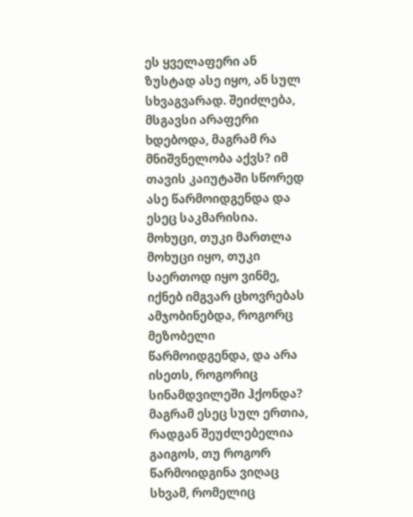ეს ყველაფერი ან ზუსტად ასე იყო, ან სულ სხვაგვარად. შეიძლება, მსგავსი არაფერი ხდებოდა, მაგრამ რა მნიშვნელობა აქვს? იმ თავის კაიუტაში სწორედ ასე წარმოიდგენდა და ესეც საკმარისია. მოხუცი, თუკი მართლა მოხუცი იყო, თუკი საერთოდ იყო ვინმე, იქნებ იმგვარ ცხოვრებას ამჯობინებდა, როგორც მეზობელი წარმოიდგენდა, და არა ისეთს, როგორიც სინამდვილეში ჰქონდა? მაგრამ ესეც სულ ერთია, რადგან შეუძლებელია გაიგოს, თუ როგორ წარმოიდგინა ვიღაც სხვამ, რომელიც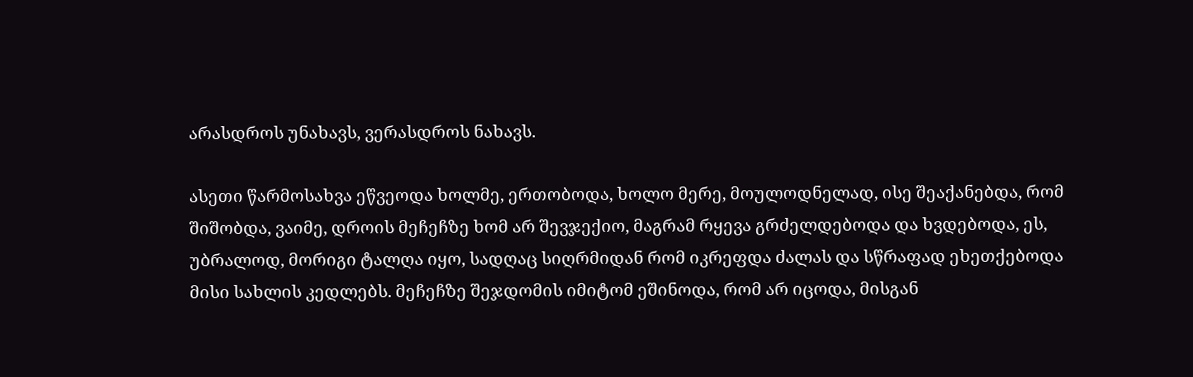არასდროს უნახავს, ვერასდროს ნახავს.

ასეთი წარმოსახვა ეწვეოდა ხოლმე, ერთობოდა, ხოლო მერე, მოულოდნელად, ისე შეაქანებდა, რომ შიშობდა, ვაიმე, დროის მეჩეჩზე ხომ არ შევჯექიო, მაგრამ რყევა გრძელდებოდა და ხვდებოდა, ეს, უბრალოდ, მორიგი ტალღა იყო, სადღაც სიღრმიდან რომ იკრეფდა ძალას და სწრაფად ეხეთქებოდა მისი სახლის კედლებს. მეჩეჩზე შეჯდომის იმიტომ ეშინოდა, რომ არ იცოდა, მისგან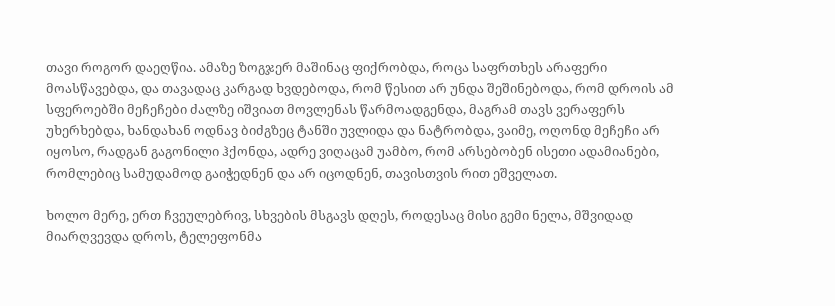თავი როგორ დაეღწია. ამაზე ზოგჯერ მაშინაც ფიქრობდა, როცა საფრთხეს არაფერი მოასწავებდა, და თავადაც კარგად ხვდებოდა, რომ წესით არ უნდა შეშინებოდა, რომ დროის ამ სფეროებში მეჩეჩები ძალზე იშვიათ მოვლენას წარმოადგენდა, მაგრამ თავს ვერაფერს უხერხებდა, ხანდახან ოდნავ ბიძგზეც ტანში უვლიდა და ნატრობდა, ვაიმე, ოღონდ მეჩეჩი არ იყოსო, რადგან გაგონილი ჰქონდა, ადრე ვიღაცამ უამბო, რომ არსებობენ ისეთი ადამიანები, რომლებიც სამუდამოდ გაიჭედნენ და არ იცოდნენ, თავისთვის რით ეშველათ.

ხოლო მერე, ერთ ჩვეულებრივ, სხვების მსგავს დღეს, როდესაც მისი გემი ნელა, მშვიდად მიარღვევდა დროს, ტელეფონმა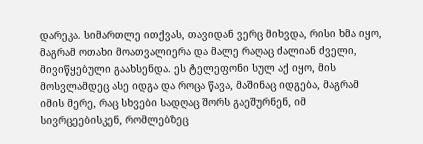დარეკა. სიმართლე ითქვას, თავიდან ვერც მიხვდა, რისი ხმა იყო, მაგრამ ოთახი მოათვალიერა და მალე რაღაც ძალიან ძველი, მივიწყებული გაახსენდა. ეს ტელეფონი სულ აქ იყო, მის მოსვლამდეც ასე იდგა და როცა წავა, მაშინაც იდგება, მაგრამ იმის მერე, რაც სხვები სადღაც შორს გაეშურნენ, იმ სივრცეებისკენ, რომლებზეც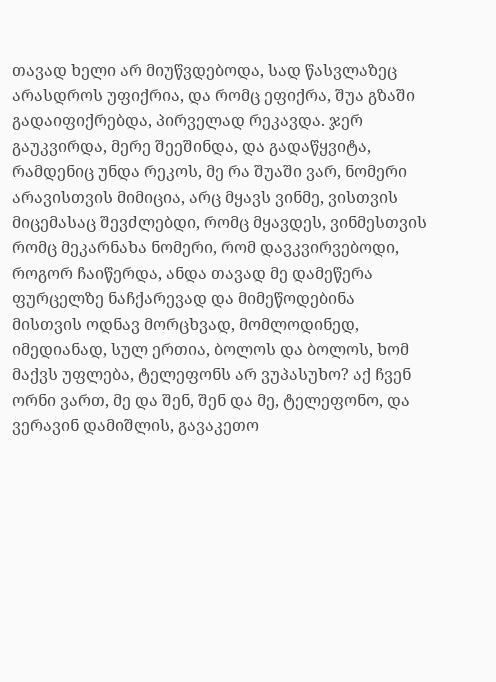თავად ხელი არ მიუწვდებოდა, სად წასვლაზეც არასდროს უფიქრია, და რომც ეფიქრა, შუა გზაში გადაიფიქრებდა, პირველად რეკავდა. ჯერ გაუკვირდა, მერე შეეშინდა, და გადაწყვიტა, რამდენიც უნდა რეკოს, მე რა შუაში ვარ, ნომერი არავისთვის მიმიცია, არც მყავს ვინმე, ვისთვის მიცემასაც შევძლებდი, რომც მყავდეს, ვინმესთვის რომც მეკარნახა ნომერი, რომ დავკვირვებოდი, როგორ ჩაიწერდა, ანდა თავად მე დამეწერა ფურცელზე ნაჩქარევად და მიმეწოდებინა მისთვის ოდნავ მორცხვად, მომლოდინედ, იმედიანად, სულ ერთია, ბოლოს და ბოლოს, ხომ მაქვს უფლება, ტელეფონს არ ვუპასუხო? აქ ჩვენ ორნი ვართ, მე და შენ, შენ და მე, ტელეფონო, და ვერავინ დამიშლის, გავაკეთო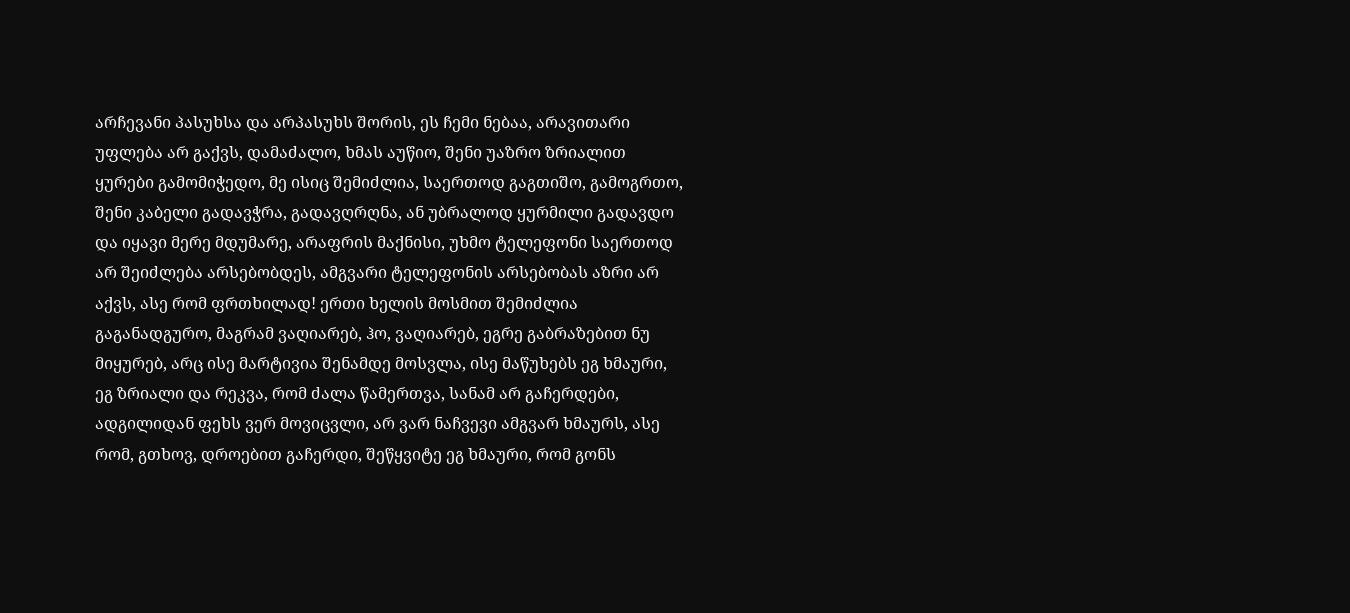არჩევანი პასუხსა და არპასუხს შორის, ეს ჩემი ნებაა, არავითარი უფლება არ გაქვს, დამაძალო, ხმას აუწიო, შენი უაზრო ზრიალით ყურები გამომიჭედო, მე ისიც შემიძლია, საერთოდ გაგთიშო, გამოგრთო, შენი კაბელი გადავჭრა, გადავღრღნა, ან უბრალოდ ყურმილი გადავდო და იყავი მერე მდუმარე, არაფრის მაქნისი, უხმო ტელეფონი საერთოდ არ შეიძლება არსებობდეს, ამგვარი ტელეფონის არსებობას აზრი არ აქვს, ასე რომ ფრთხილად! ერთი ხელის მოსმით შემიძლია გაგანადგურო, მაგრამ ვაღიარებ, ჰო, ვაღიარებ, ეგრე გაბრაზებით ნუ მიყურებ, არც ისე მარტივია შენამდე მოსვლა, ისე მაწუხებს ეგ ხმაური, ეგ ზრიალი და რეკვა, რომ ძალა წამერთვა, სანამ არ გაჩერდები, ადგილიდან ფეხს ვერ მოვიცვლი, არ ვარ ნაჩვევი ამგვარ ხმაურს, ასე რომ, გთხოვ, დროებით გაჩერდი, შეწყვიტე ეგ ხმაური, რომ გონს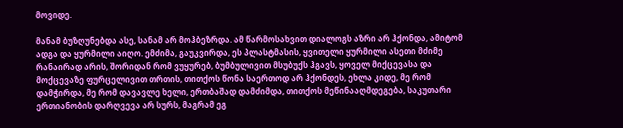მოვიდე.

მანამ ბუზღუნებდა ასე, სანამ არ მოჰბეზრდა. ამ წარმოსახვით დიალოგს აზრი არ ჰქონდა, ამიტომ ადგა და ყურმილი აიღო. ემძიმა, გაუკვირდა, ეს პლასტმასის, ყვითელი ყურმილი ასეთი მძიმე რანაირად არის, შორიდან რომ ვუყურებ, ბუმბულივით მსუბუქს ჰგავს, ყოველ მიქცევასა და მოქცევაზე ფურცელივით თრთის, თითქოს წონა საერთოდ არ ჰქონდეს, ეხლა კიდე, მე რომ დამჭირდა, მე რომ დავავლე ხელი, ერთბაშად დამძიმდა, თითქოს მეწინააღმდეგება, საკუთარი ერთიანობის დარღვევა არ სურს, მაგრამ ეგ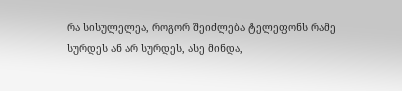რა სისულელეა, როგორ შეიძლება ტელეფონს რამე სურდეს ან არ სურდეს, ასე მინდა,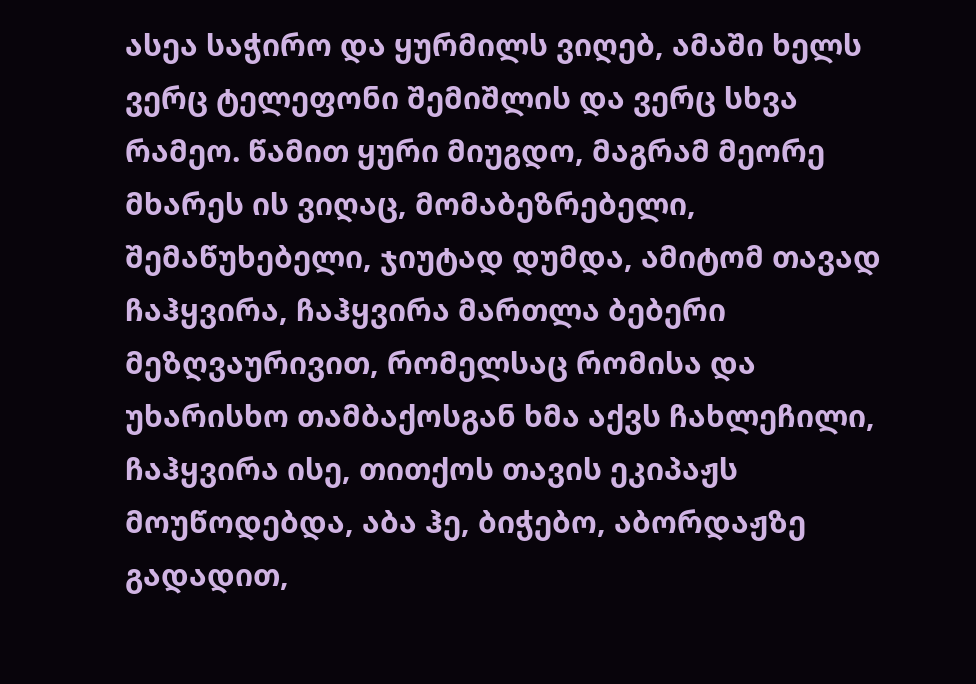ასეა საჭირო და ყურმილს ვიღებ, ამაში ხელს ვერც ტელეფონი შემიშლის და ვერც სხვა რამეო. წამით ყური მიუგდო, მაგრამ მეორე მხარეს ის ვიღაც, მომაბეზრებელი, შემაწუხებელი, ჯიუტად დუმდა, ამიტომ თავად ჩაჰყვირა, ჩაჰყვირა მართლა ბებერი მეზღვაურივით, რომელსაც რომისა და უხარისხო თამბაქოსგან ხმა აქვს ჩახლეჩილი, ჩაჰყვირა ისე, თითქოს თავის ეკიპაჟს მოუწოდებდა, აბა ჰე, ბიჭებო, აბორდაჟზე გადადით,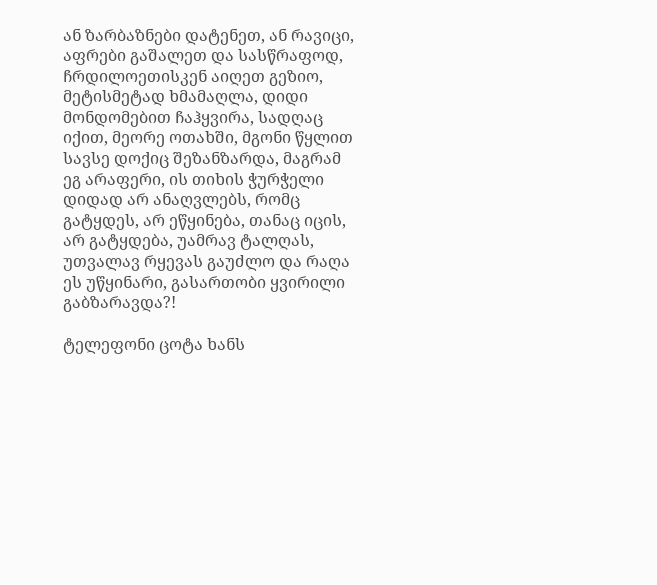ან ზარბაზნები დატენეთ, ან რავიცი, აფრები გაშალეთ და სასწრაფოდ, ჩრდილოეთისკენ აიღეთ გეზიო, მეტისმეტად ხმამაღლა, დიდი მონდომებით ჩაჰყვირა, სადღაც იქით, მეორე ოთახში, მგონი წყლით სავსე დოქიც შეზანზარდა, მაგრამ ეგ არაფერი, ის თიხის ჭურჭელი დიდად არ ანაღვლებს, რომც გატყდეს, არ ეწყინება, თანაც იცის, არ გატყდება, უამრავ ტალღას, უთვალავ რყევას გაუძლო და რაღა ეს უწყინარი, გასართობი ყვირილი გაბზარავდა?!

ტელეფონი ცოტა ხანს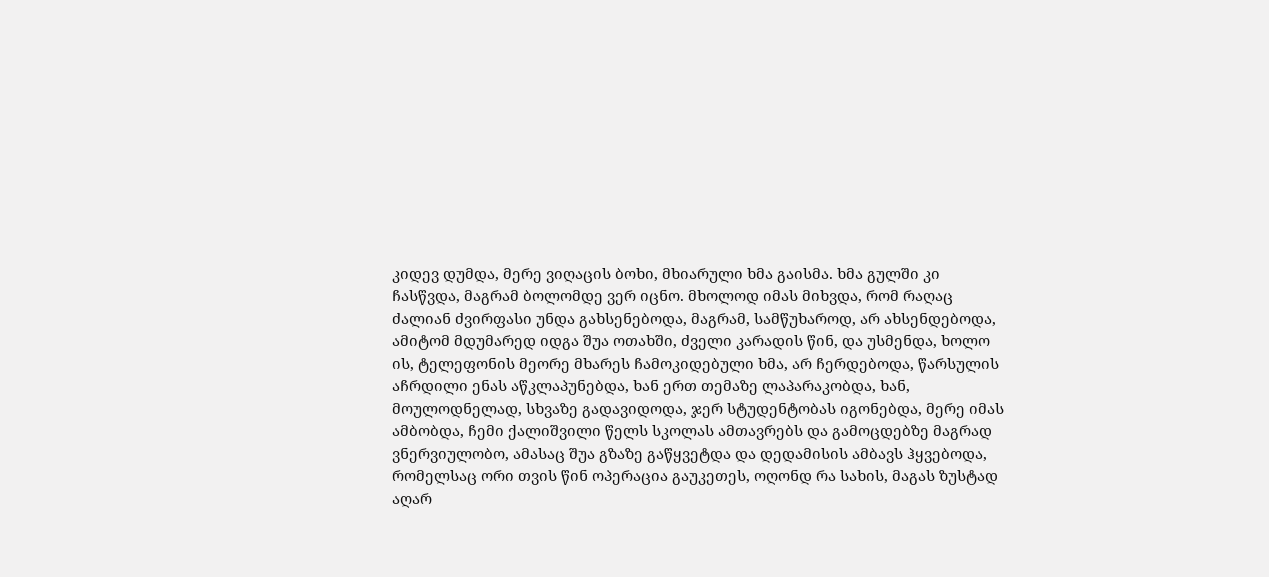კიდევ დუმდა, მერე ვიღაცის ბოხი, მხიარული ხმა გაისმა. ხმა გულში კი ჩასწვდა, მაგრამ ბოლომდე ვერ იცნო. მხოლოდ იმას მიხვდა, რომ რაღაც ძალიან ძვირფასი უნდა გახსენებოდა, მაგრამ, სამწუხაროდ, არ ახსენდებოდა, ამიტომ მდუმარედ იდგა შუა ოთახში, ძველი კარადის წინ, და უსმენდა, ხოლო ის, ტელეფონის მეორე მხარეს ჩამოკიდებული ხმა, არ ჩერდებოდა, წარსულის აჩრდილი ენას აწკლაპუნებდა, ხან ერთ თემაზე ლაპარაკობდა, ხან, მოულოდნელად, სხვაზე გადავიდოდა, ჯერ სტუდენტობას იგონებდა, მერე იმას ამბობდა, ჩემი ქალიშვილი წელს სკოლას ამთავრებს და გამოცდებზე მაგრად ვნერვიულობო, ამასაც შუა გზაზე გაწყვეტდა და დედამისის ამბავს ჰყვებოდა, რომელსაც ორი თვის წინ ოპერაცია გაუკეთეს, ოღონდ რა სახის, მაგას ზუსტად აღარ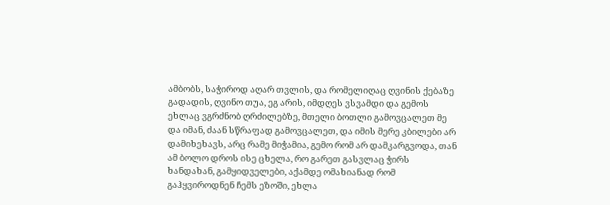ამბობს, საჭიროდ აღარ თვლის, და რომელიღაც ღვინის ქებაზე გადადის, ღვინო თუა, ეგ არის, იმდღეს ვსვამდი და გემოს ეხლაც ვგრძნობ ღრძილებზე, მთელი ბოთლი გამოვცალეთ მე და იმან, ძაან სწრაფად გამოვცალეთ, და იმის მერე კბილები არ დამიხეხავს, არც რამე მიჭამია, გემო რომ არ დამკარგვოდა, თან ამ ბოლო დროს ისე ცხელა, რო გარეთ გასვლაც ჭირს ხანდახან, გამყიდველები, აქამდე ომახიანად რომ გაჰყვიროდნენ ჩემს ეზოში, ეხლა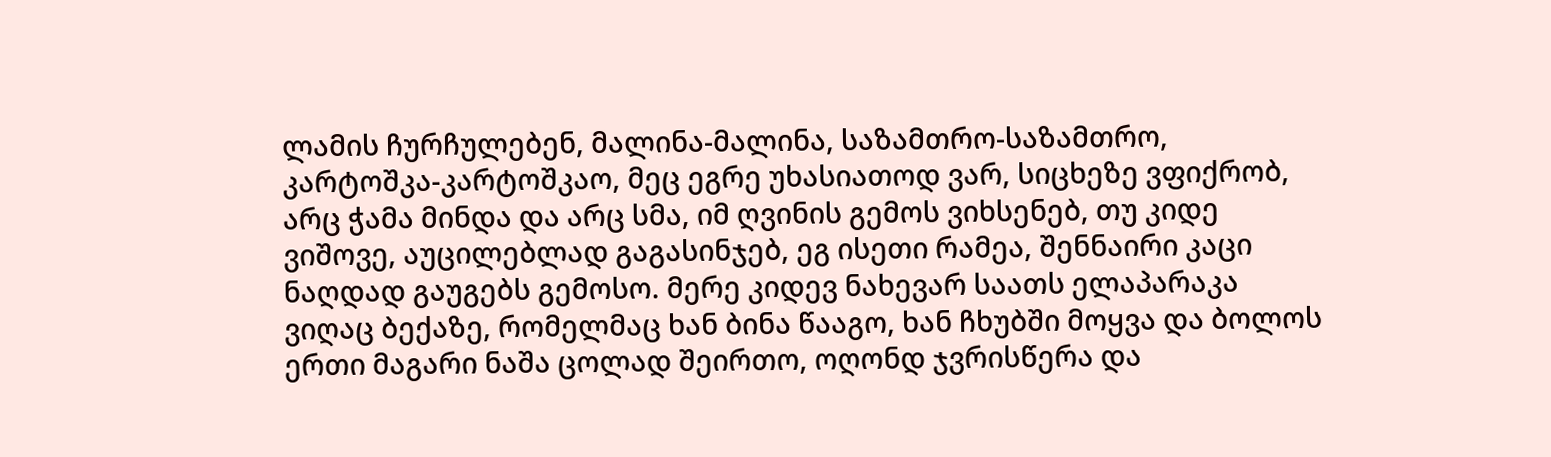ლამის ჩურჩულებენ, მალინა-მალინა, საზამთრო-საზამთრო, კარტოშკა-კარტოშკაო, მეც ეგრე უხასიათოდ ვარ, სიცხეზე ვფიქრობ, არც ჭამა მინდა და არც სმა, იმ ღვინის გემოს ვიხსენებ, თუ კიდე ვიშოვე, აუცილებლად გაგასინჯებ, ეგ ისეთი რამეა, შენნაირი კაცი ნაღდად გაუგებს გემოსო. მერე კიდევ ნახევარ საათს ელაპარაკა ვიღაც ბექაზე, რომელმაც ხან ბინა წააგო, ხან ჩხუბში მოყვა და ბოლოს ერთი მაგარი ნაშა ცოლად შეირთო, ოღონდ ჯვრისწერა და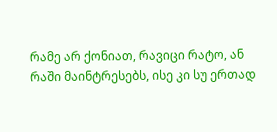რამე არ ქონიათ, რავიცი რატო, ან რაში მაინტრესებს, ისე კი სუ ერთად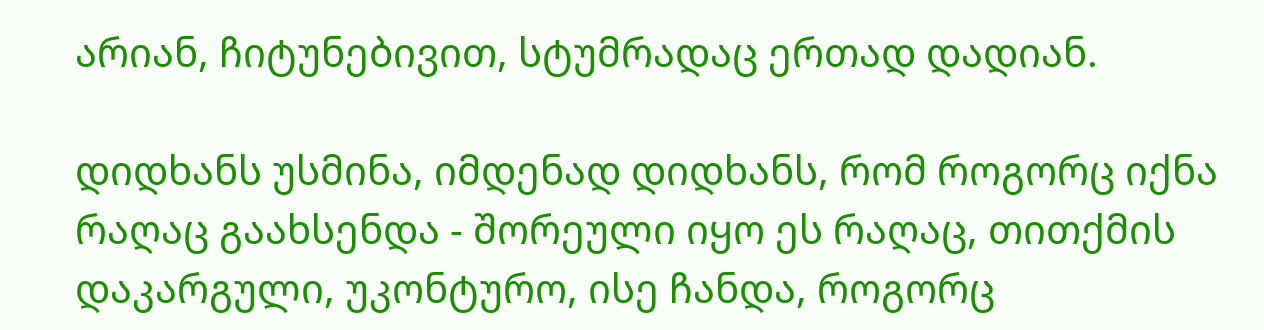არიან, ჩიტუნებივით, სტუმრადაც ერთად დადიან.

დიდხანს უსმინა, იმდენად დიდხანს, რომ როგორც იქნა რაღაც გაახსენდა - შორეული იყო ეს რაღაც, თითქმის დაკარგული, უკონტურო, ისე ჩანდა, როგორც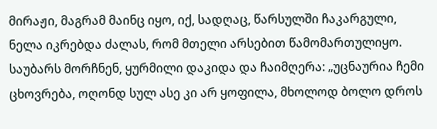მირაჟი, მაგრამ მაინც იყო, იქ, სადღაც, წარსულში ჩაკარგული, ნელა იკრებდა ძალას, რომ მთელი არსებით წამომართულიყო. საუბარს მორჩნენ, ყურმილი დაკიდა და ჩაიმღერა: „უცნაურია ჩემი ცხოვრება, ოღონდ სულ ასე კი არ ყოფილა, მხოლოდ ბოლო დროს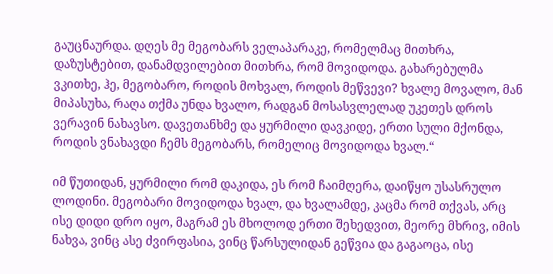გაუცნაურდა. დღეს მე მეგობარს ველაპარაკე, რომელმაც მითხრა, დაზუსტებით, დანამდვილებით მითხრა, რომ მოვიდოდა. გახარებულმა ვკითხე, ჰე, მეგობარო, როდის მოხვალ, როდის მეწვევი? ხვალე მოვალო, მან მიპასუხა, რაღა თქმა უნდა ხვალო, რადგან მოსასვლელად უკეთეს დროს ვერავინ ნახავსო. დავეთანხმე და ყურმილი დავკიდე, ერთი სული მქონდა, როდის ვნახავდი ჩემს მეგობარს, რომელიც მოვიდოდა ხვალ.“

იმ წუთიდან, ყურმილი რომ დაკიდა, ეს რომ ჩაიმღერა, დაიწყო უსასრულო ლოდინი. მეგობარი მოვიდოდა ხვალ, და ხვალამდე, კაცმა რომ თქვას, არც ისე დიდი დრო იყო, მაგრამ ეს მხოლოდ ერთი შეხედვით, მეორე მხრივ, იმის ნახვა, ვინც ასე ძვირფასია, ვინც წარსულიდან გეწვია და გაგაოცა, ისე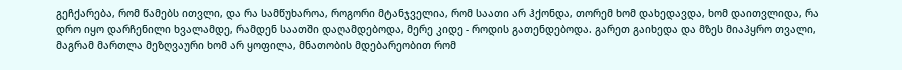გეჩქარება, რომ წამებს ითვლი, და რა სამწუხაროა, როგორი მტანჯველია, რომ საათი არ ჰქონდა, თორემ ხომ დახედავდა, ხომ დაითვლიდა, რა დრო იყო დარჩენილი ხვალამდე, რამდენ საათში დაღამდებოდა, მერე კიდე - როდის გათენდებოდა. გარეთ გაიხედა და მზეს მიაპყრო თვალი, მაგრამ მართლა მეზღვაური ხომ არ ყოფილა, მნათობის მდებარეობით რომ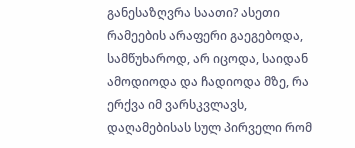განესაზღვრა საათი? ასეთი რამეების არაფერი გაეგებოდა, სამწუხაროდ, არ იცოდა, საიდან ამოდიოდა და ჩადიოდა მზე, რა ერქვა იმ ვარსკვლავს, დაღამებისას სულ პირველი რომ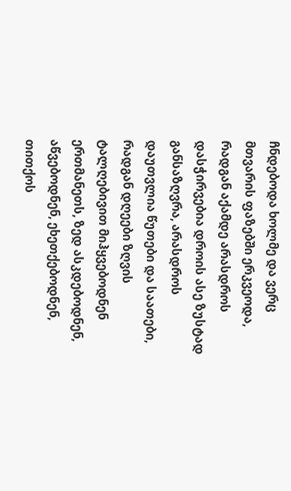ჩნდებოდა ხოლმე და ვერც მთვარის ფაზებში ერკვეოდა, რადგან აქამდე არასდროს დასჭირვებია დროის ასე ზუსტად განსაზღვრა, არასდროს დაუთვლია წუთები და საათები, რადგან დღეები ზღვის ტალღებივით მიჰყვებოდნენ ერთმანეთს, ზედ ასკდებოდნენ, აწვებოდნენ, ეხეთქებოდნენ, თითქოს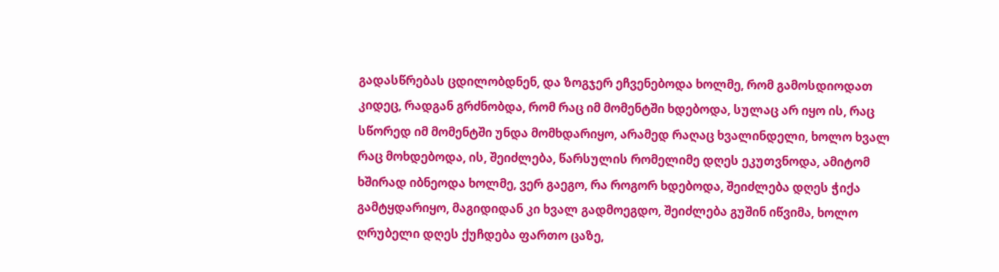გადასწრებას ცდილობდნენ, და ზოგჯერ ეჩვენებოდა ხოლმე, რომ გამოსდიოდათ კიდეც, რადგან გრძნობდა, რომ რაც იმ მომენტში ხდებოდა, სულაც არ იყო ის, რაც სწორედ იმ მომენტში უნდა მომხდარიყო, არამედ რაღაც ხვალინდელი, ხოლო ხვალ რაც მოხდებოდა, ის, შეიძლება, წარსულის რომელიმე დღეს ეკუთვნოდა, ამიტომ ხშირად იბნეოდა ხოლმე, ვერ გაეგო, რა როგორ ხდებოდა, შეიძლება დღეს ჭიქა გამტყდარიყო, მაგიდიდან კი ხვალ გადმოეგდო, შეიძლება გუშინ იწვიმა, ხოლო ღრუბელი დღეს ქუჩდება ფართო ცაზე,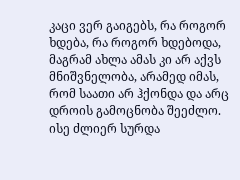კაცი ვერ გაიგებს, რა როგორ ხდება, რა როგორ ხდებოდა, მაგრამ ახლა ამას კი არ აქვს მნიშვნელობა, არამედ იმას, რომ საათი არ ჰქონდა და არც დროის გამოცნობა შეეძლო. ისე ძლიერ სურდა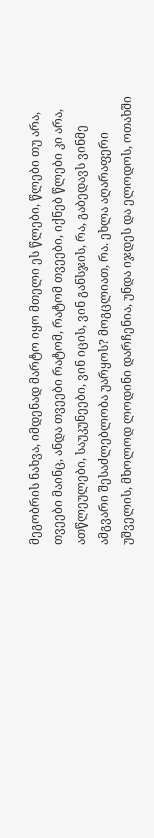მეგობრის ნახვა, იმდენად მარტო იყო მთელი ეს წლები, წლები თუ არა, თვეები მაინც, ანდა თვეები რატომ, რატომ თვეები, იქნებ წლები კი არა, ათწლეულები, საუკუნეები, ვინ იცის, ვინ განსჯის, რა, გაბედავს ვინმე ამგვარი შესაძლებლობა უარყოს? მოგცლიათ, რა. ეხლა აღარაფერი უშველის, მხოლოდ ლოდინი დარჩენია, უნდა იჯდეს და ელოდოს, ოთახში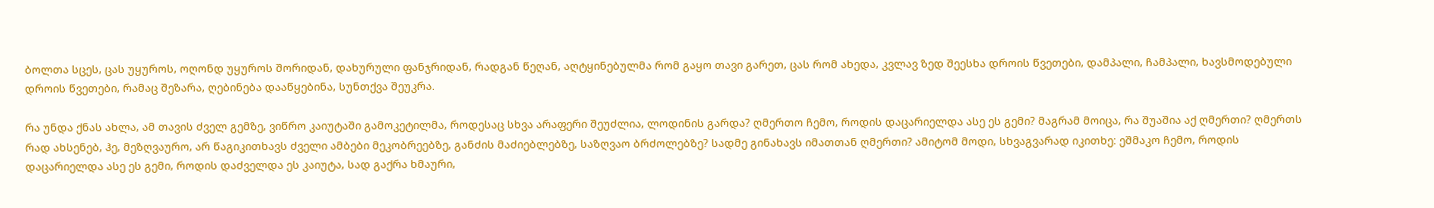ბოლთა სცეს, ცას უყუროს, ოღონდ უყუროს შორიდან, დახურული ფანჯრიდან, რადგან წეღან, აღტყინებულმა რომ გაყო თავი გარეთ, ცას რომ ახედა, კვლავ ზედ შეესხა დროის წვეთები, დამპალი, ჩამპალი, ხავსმოდებული დროის წვეთები, რამაც შეზარა, ღებინება დააწყებინა, სუნთქვა შეუკრა.

რა უნდა ქნას ახლა, ამ თავის ძველ გემზე, ვიწრო კაიუტაში გამოკეტილმა, როდესაც სხვა არაფერი შეუძლია, ლოდინის გარდა? ღმერთო ჩემო, როდის დაცარიელდა ასე ეს გემი? მაგრამ მოიცა, რა შუაშია აქ ღმერთი? ღმერთს რად ახსენებ, ჰე, მეზღვაურო, არ წაგიკითხავს ძველი ამბები მეკობრეებზე, განძის მაძიებლებზე, საზღვაო ბრძოლებზე? სადმე გინახავს იმათთან ღმერთი? ამიტომ მოდი, სხვაგვარად იკითხე: ეშმაკო ჩემო, როდის დაცარიელდა ასე ეს გემი, როდის დაძველდა ეს კაიუტა, სად გაქრა ხმაური,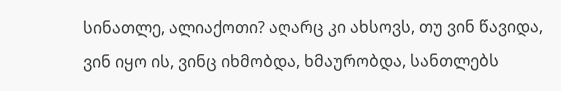სინათლე, ალიაქოთი? აღარც კი ახსოვს, თუ ვინ წავიდა, ვინ იყო ის, ვინც იხმობდა, ხმაურობდა, სანთლებს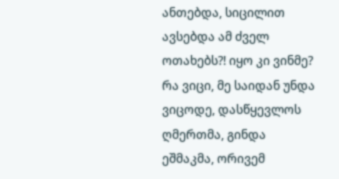ანთებდა, სიცილით ავსებდა ამ ძველ ოთახებს?! იყო კი ვინმე? რა ვიცი, მე საიდან უნდა ვიცოდე, დასწყევლოს ღმერთმა, გინდა ეშმაკმა, ორივემ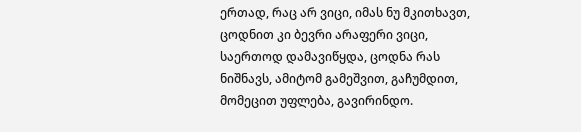ერთად, რაც არ ვიცი, იმას ნუ მკითხავთ, ცოდნით კი ბევრი არაფერი ვიცი, საერთოდ დამავიწყდა, ცოდნა რას ნიშნავს, ამიტომ გამეშვით, გაჩუმდით, მომეცით უფლება, გავირინდო.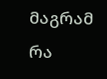მაგრამ რა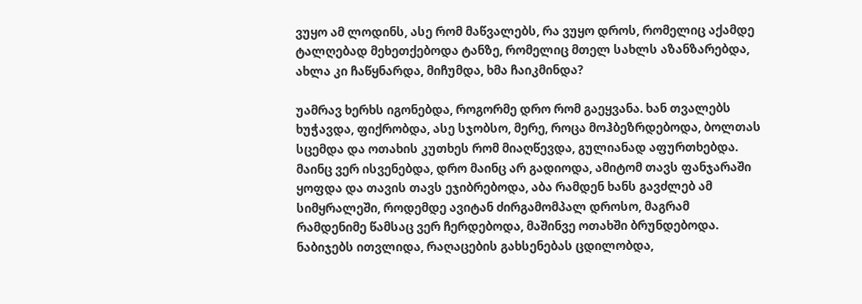ვუყო ამ ლოდინს, ასე რომ მაწვალებს, რა ვუყო დროს, რომელიც აქამდე ტალღებად მეხეთქებოდა ტანზე, რომელიც მთელ სახლს აზანზარებდა, ახლა კი ჩაწყნარდა, მიჩუმდა, ხმა ჩაიკმინდა?

უამრავ ხერხს იგონებდა, როგორმე დრო რომ გაეყვანა. ხან თვალებს ხუჭავდა, ფიქრობდა, ასე სჯობსო, მერე, როცა მოჰბეზრდებოდა, ბოლთას სცემდა და ოთახის კუთხეს რომ მიაღწევდა, გულიანად აფურთხებდა. მაინც ვერ ისვენებდა, დრო მაინც არ გადიოდა, ამიტომ თავს ფანჯარაში ყოფდა და თავის თავს ეჯიბრებოდა, აბა რამდენ ხანს გავძლებ ამ სიმყრალეში, როდემდე ავიტან ძირგამომპალ დროსო, მაგრამ რამდენიმე წამსაც ვერ ჩერდებოდა, მაშინვე ოთახში ბრუნდებოდა. ნაბიჯებს ითვლიდა, რაღაცების გახსენებას ცდილობდა,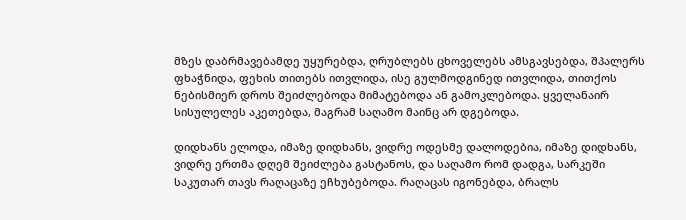მზეს დაბრმავებამდე უყურებდა, ღრუბლებს ცხოველებს ამსგავსებდა, შპალერს ფხაჭნიდა, ფეხის თითებს ითვლიდა, ისე გულმოდგინედ ითვლიდა, თითქოს ნებისმიერ დროს შეიძლებოდა მიმატებოდა ან გამოკლებოდა. ყველანაირ სისულელეს აკეთებდა, მაგრამ საღამო მაინც არ დგებოდა.

დიდხანს ელოდა, იმაზე დიდხანს, ვიდრე ოდესმე დალოდებია, იმაზე დიდხანს, ვიდრე ერთმა დღემ შეიძლება გასტანოს, და საღამო რომ დადგა, სარკეში საკუთარ თავს რაღაცაზე ეჩხუბებოდა. რაღაცას იგონებდა, ბრალს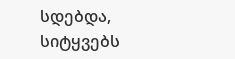სდებდა, სიტყვებს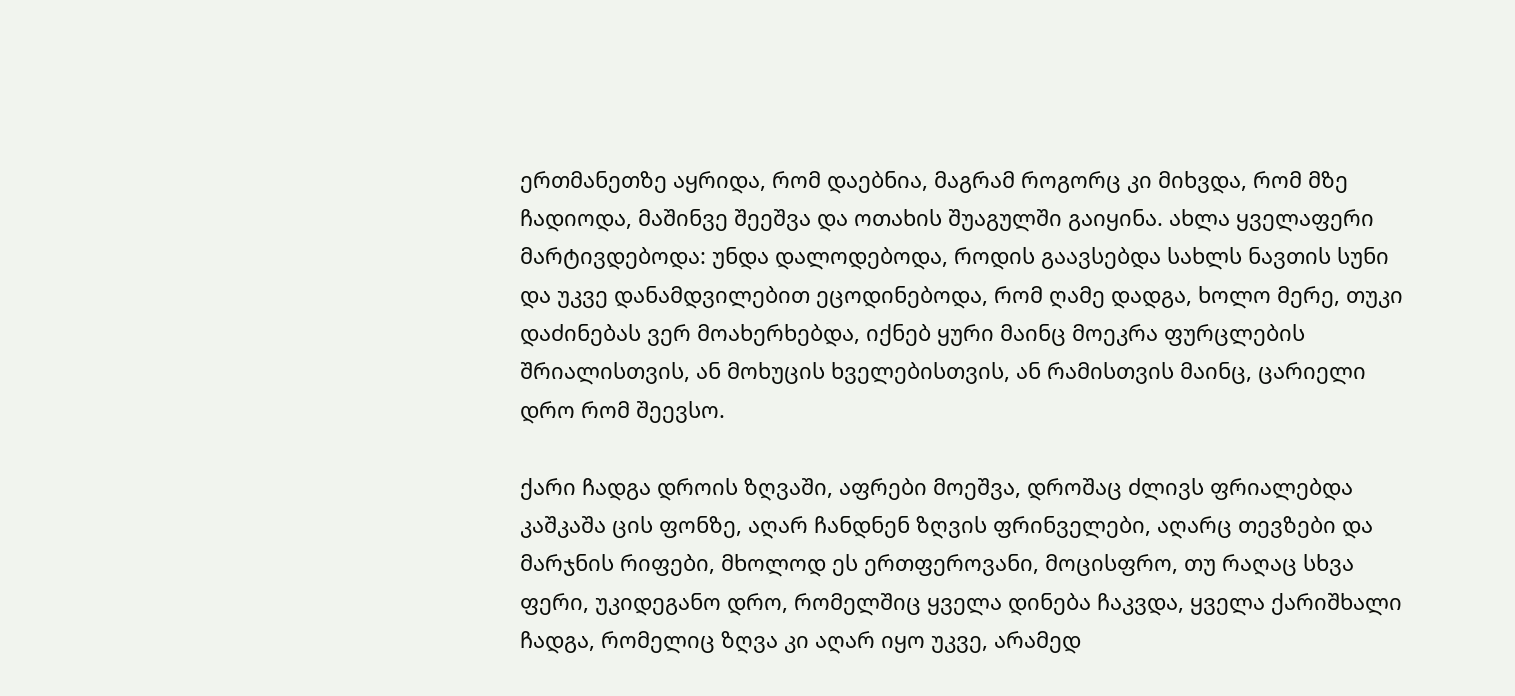ერთმანეთზე აყრიდა, რომ დაებნია, მაგრამ როგორც კი მიხვდა, რომ მზე ჩადიოდა, მაშინვე შეეშვა და ოთახის შუაგულში გაიყინა. ახლა ყველაფერი მარტივდებოდა: უნდა დალოდებოდა, როდის გაავსებდა სახლს ნავთის სუნი და უკვე დანამდვილებით ეცოდინებოდა, რომ ღამე დადგა, ხოლო მერე, თუკი დაძინებას ვერ მოახერხებდა, იქნებ ყური მაინც მოეკრა ფურცლების შრიალისთვის, ან მოხუცის ხველებისთვის, ან რამისთვის მაინც, ცარიელი დრო რომ შეევსო.

ქარი ჩადგა დროის ზღვაში, აფრები მოეშვა, დროშაც ძლივს ფრიალებდა კაშკაშა ცის ფონზე, აღარ ჩანდნენ ზღვის ფრინველები, აღარც თევზები და მარჯნის რიფები, მხოლოდ ეს ერთფეროვანი, მოცისფრო, თუ რაღაც სხვა ფერი, უკიდეგანო დრო, რომელშიც ყველა დინება ჩაკვდა, ყველა ქარიშხალი ჩადგა, რომელიც ზღვა კი აღარ იყო უკვე, არამედ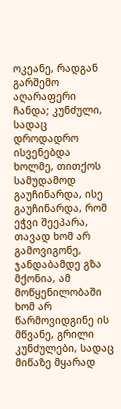ოკეანე, რადგან გარშემო აღარაფერი ჩანდა; კუნძული, სადაც დროდადრო ისვენებდა ხოლმე, თითქოს სამუდამოდ გაუჩინარდა, ისე გაუჩინარდა, რომ ეჭვი შეეპარა, თავად ხომ არ გამოვიგონე, ჯანდაბამდე გზა მქონია, ამ მოწყენილობაში ხომ არ წარმოვიდგინე ის მწვანე, გრილი კუნძულები, სადაც მიწაზე მყარად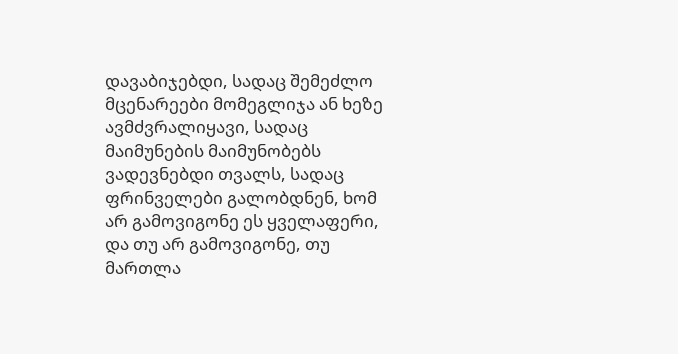დავაბიჯებდი, სადაც შემეძლო მცენარეები მომეგლიჯა ან ხეზე ავმძვრალიყავი, სადაც მაიმუნების მაიმუნობებს ვადევნებდი თვალს, სადაც ფრინველები გალობდნენ, ხომ არ გამოვიგონე ეს ყველაფერი, და თუ არ გამოვიგონე, თუ მართლა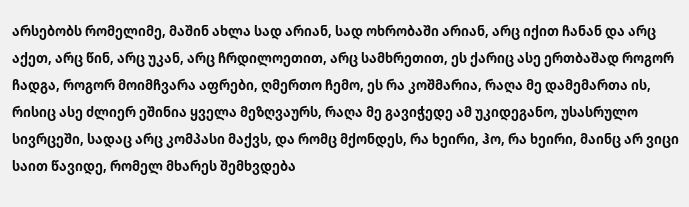არსებობს რომელიმე, მაშინ ახლა სად არიან, სად ოხრობაში არიან, არც იქით ჩანან და არც აქეთ, არც წინ, არც უკან, არც ჩრდილოეთით, არც სამხრეთით, ეს ქარიც ასე ერთბაშად როგორ ჩადგა, როგორ მოიმჩვარა აფრები, ღმერთო ჩემო, ეს რა კოშმარია, რაღა მე დამემართა ის, რისიც ასე ძლიერ ეშინია ყველა მეზღვაურს, რაღა მე გავიჭედე ამ უკიდეგანო, უსასრულო სივრცეში, სადაც არც კომპასი მაქვს, და რომც მქონდეს, რა ხეირი, ჰო, რა ხეირი, მაინც არ ვიცი საით წავიდე, რომელ მხარეს შემხვდება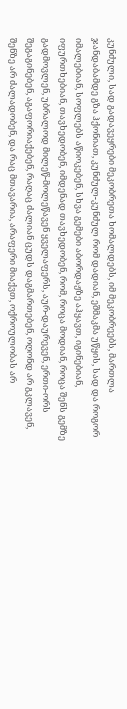კუნძული, სად გადავეყრები მეკობრეთა ხომალდებს, იმ მეკობრეებს, მართლა ჯანდაბამდე გზა ჰქონიათ, კუნძულ-კუნძულ რომ დადიან, ეშმაკმა უწყის, სად და როგორ იმალებიან, სოფლებს აწიოკებენ, სხვა გემები აბორდაჟზე აჰყავთ, იგინებიან, იფურთხებიან, თავხედობენ, იმდენად თავხედობენ, რომ, როცა მოდიან, როცა შენს გემზე გადმოვლენ, უბრალოდ მილეწ-მოლეწავენ ყველაფერს, აურ-დაურევენ, ერთი-ორს შეგაგინებენ, აგაფორიაქებენ, რაღაც ძალიან ცუდს დაგმართებენ, ოღონდ არ გკლავენ, შენზე არ ძალადობენ, და რაც მთავარია, არაფერი მიაქვთ, ოქროულობას არ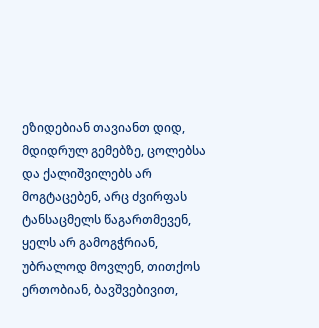ეზიდებიან თავიანთ დიდ, მდიდრულ გემებზე, ცოლებსა და ქალიშვილებს არ მოგტაცებენ, არც ძვირფას ტანსაცმელს წაგართმევენ, ყელს არ გამოგჭრიან, უბრალოდ მოვლენ, თითქოს ერთობიან, ბავშვებივით,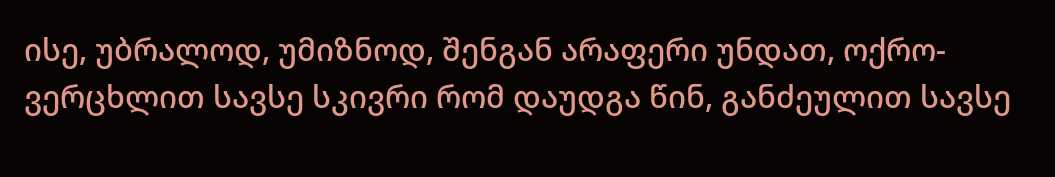ისე, უბრალოდ, უმიზნოდ, შენგან არაფერი უნდათ, ოქრო-ვერცხლით სავსე სკივრი რომ დაუდგა წინ, განძეულით სავსე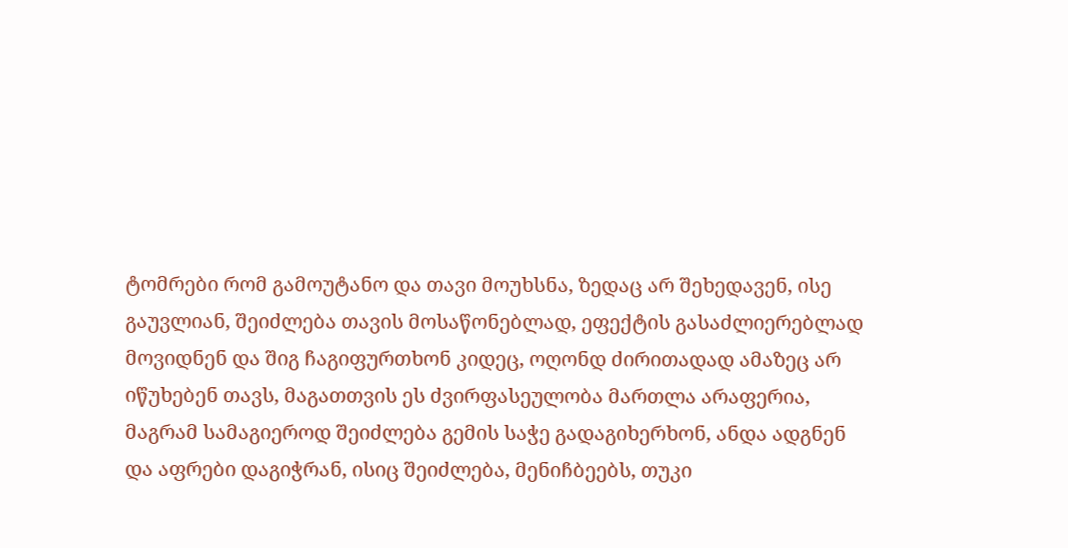ტომრები რომ გამოუტანო და თავი მოუხსნა, ზედაც არ შეხედავენ, ისე გაუვლიან, შეიძლება თავის მოსაწონებლად, ეფექტის გასაძლიერებლად მოვიდნენ და შიგ ჩაგიფურთხონ კიდეც, ოღონდ ძირითადად ამაზეც არ იწუხებენ თავს, მაგათთვის ეს ძვირფასეულობა მართლა არაფერია, მაგრამ სამაგიეროდ შეიძლება გემის საჭე გადაგიხერხონ, ანდა ადგნენ და აფრები დაგიჭრან, ისიც შეიძლება, მენიჩბეებს, თუკი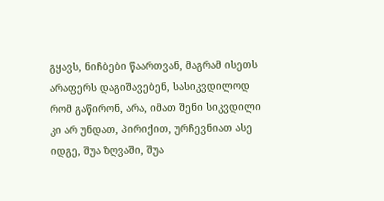გყავს, ნიჩბები წაართვან, მაგრამ ისეთს არაფერს დაგიშავებენ, სასიკვდილოდ რომ გაწირონ, არა, იმათ შენი სიკვდილი კი არ უნდათ, პირიქით, ურჩევნიათ ასე იდგე, შუა ზღვაში, შუა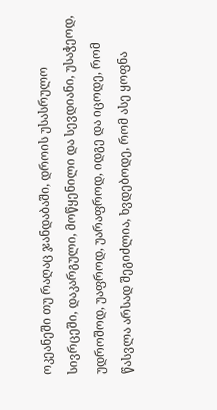ოკეანეში თუ რაღაც ჯანდაბაში, დროის უსასრულო სივრცეში, დაკარგული, მოწყენილი და სევდიანი, უსაჭეოდ, უდროშოდ, უაფროდ, უარაფროდ, იდგე და იცოდე, რომ წასვლა არსად შეგიძლია, ხვდებოდე, რომ ასე ყოფნა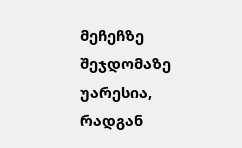მეჩეჩზე შეჯდომაზე უარესია, რადგან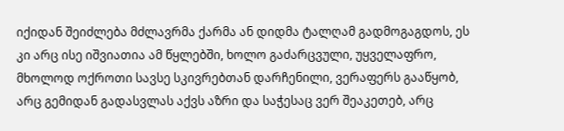იქიდან შეიძლება მძლავრმა ქარმა ან დიდმა ტალღამ გადმოგაგდოს, ეს კი არც ისე იშვიათია ამ წყლებში, ხოლო გაძარცვული, უყველაფრო, მხოლოდ ოქროთი სავსე სკივრებთან დარჩენილი, ვერაფერს გააწყობ, არც გემიდან გადასვლას აქვს აზრი და საჭესაც ვერ შეაკეთებ, არც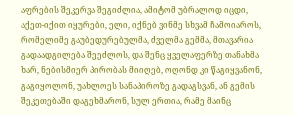აფრების შეკერვა შეგიძლია, ამიტომ უბრალოდ იცდი, აქეთ-იქით იყურები, ელი, იქნებ ვინმე სხვამ ჩამოიაროს, რომელიმე გაუბედურებულმა, ძველმა გემმა, მთავარია გადაადგილება შეეძლოს, და შენც ყველაფერზე თანახმა ხარ, ნებისმიერ პირობას მიიღებ, ოღონდ კი წაგიყვანონ, გაგიყოლონ, უახლოეს სანაპიროზე გადაგსვან, ან გემის შეკეთებაში დაგეხმარონ, სულ ერთია, რამე მაინც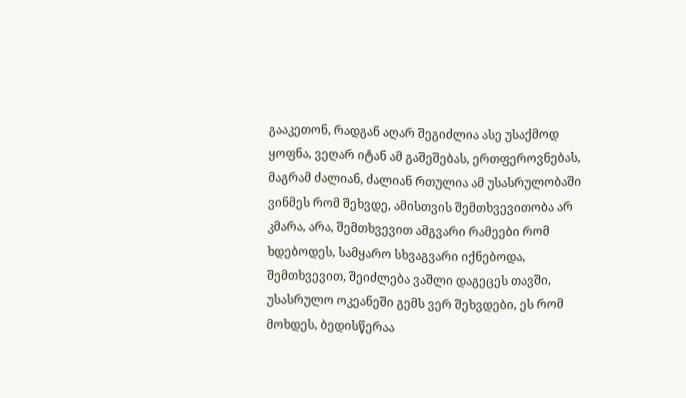გააკეთონ, რადგან აღარ შეგიძლია ასე უსაქმოდ ყოფნა, ვეღარ იტან ამ გაშეშებას, ერთფეროვნებას, მაგრამ ძალიან, ძალიან რთულია ამ უსასრულობაში ვინმეს რომ შეხვდე, ამისთვის შემთხვევითობა არ კმარა, არა, შემთხვევით ამგვარი რამეები რომ ხდებოდეს, სამყარო სხვაგვარი იქნებოდა, შემთხვევით, შეიძლება ვაშლი დაგეცეს თავში, უსასრულო ოკეანეში გემს ვერ შეხვდები, ეს რომ მოხდეს, ბედისწერაა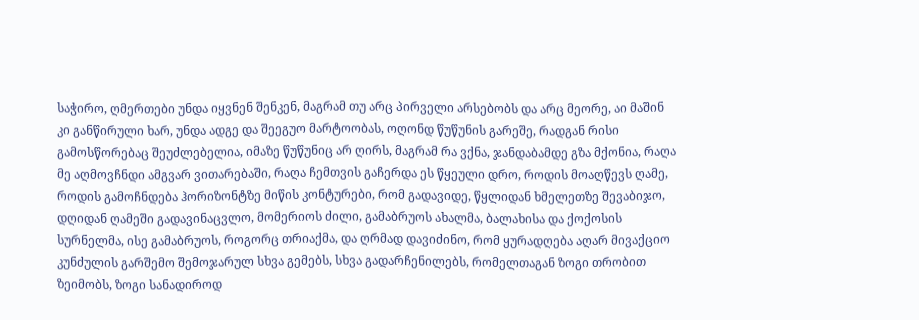საჭირო, ღმერთები უნდა იყვნენ შენკენ, მაგრამ თუ არც პირველი არსებობს და არც მეორე, აი მაშინ კი განწირული ხარ, უნდა ადგე და შეეგუო მარტოობას, ოღონდ წუწუნის გარეშე, რადგან რისი გამოსწორებაც შეუძლებელია, იმაზე წუწუნიც არ ღირს, მაგრამ რა ვქნა, ჯანდაბამდე გზა მქონია, რაღა მე აღმოვჩნდი ამგვარ ვითარებაში, რაღა ჩემთვის გაჩერდა ეს წყეული დრო, როდის მოაღწევს ღამე, როდის გამოჩნდება ჰორიზონტზე მიწის კონტურები, რომ გადავიდე, წყლიდან ხმელეთზე შევაბიჯო, დღიდან ღამეში გადავინაცვლო, მომერიოს ძილი, გამაბრუოს ახალმა, ბალახისა და ქოქოსის სურნელმა, ისე გამაბრუოს, როგორც თრიაქმა, და ღრმად დავიძინო, რომ ყურადღება აღარ მივაქციო კუნძულის გარშემო შემოჯარულ სხვა გემებს, სხვა გადარჩენილებს, რომელთაგან ზოგი თრობით ზეიმობს, ზოგი სანადიროდ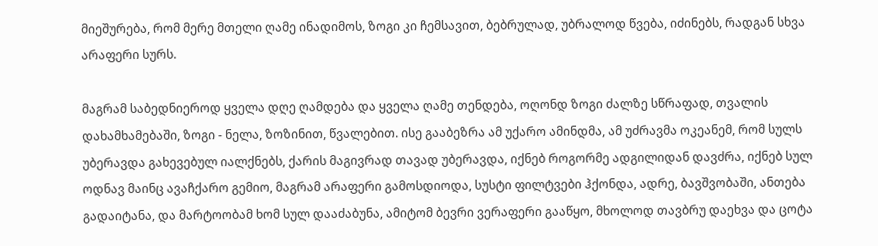მიეშურება, რომ მერე მთელი ღამე ინადიმოს, ზოგი კი ჩემსავით, ბებრულად, უბრალოდ წვება, იძინებს, რადგან სხვა არაფერი სურს.

მაგრამ საბედნიეროდ ყველა დღე ღამდება და ყველა ღამე თენდება, ოღონდ ზოგი ძალზე სწრაფად, თვალის დახამხამებაში, ზოგი - ნელა, ზოზინით, წვალებით. ისე გააბეზრა ამ უქარო ამინდმა, ამ უძრავმა ოკეანემ, რომ სულს უბერავდა გახევებულ იალქნებს, ქარის მაგივრად თავად უბერავდა, იქნებ როგორმე ადგილიდან დავძრა, იქნებ სულ ოდნავ მაინც ავაჩქარო გემიო, მაგრამ არაფერი გამოსდიოდა, სუსტი ფილტვები ჰქონდა, ადრე, ბავშვობაში, ანთება გადაიტანა, და მარტოობამ ხომ სულ დააძაბუნა, ამიტომ ბევრი ვერაფერი გააწყო, მხოლოდ თავბრუ დაეხვა და ცოტა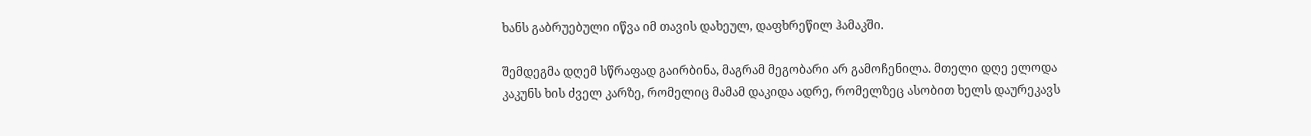ხანს გაბრუებული იწვა იმ თავის დახეულ, დაფხრეწილ ჰამაკში.

შემდეგმა დღემ სწრაფად გაირბინა, მაგრამ მეგობარი არ გამოჩენილა. მთელი დღე ელოდა კაკუნს ხის ძველ კარზე, რომელიც მამამ დაკიდა ადრე, რომელზეც ასობით ხელს დაურეკავს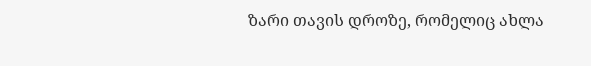ზარი თავის დროზე, რომელიც ახლა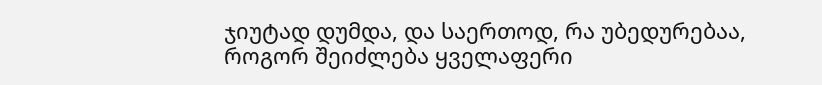ჯიუტად დუმდა, და საერთოდ, რა უბედურებაა, როგორ შეიძლება ყველაფერი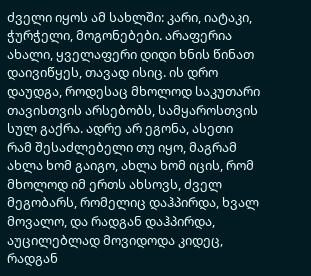ძველი იყოს ამ სახლში: კარი, იატაკი, ჭურჭელი, მოგონებები. არაფერია ახალი, ყველაფერი დიდი ხნის წინათ დაივიწყეს, თავად ისიც. ის დრო დაუდგა, როდესაც მხოლოდ საკუთარი თავისთვის არსებობს, სამყაროსთვის სულ გაქრა. ადრე არ ეგონა, ასეთი რამ შესაძლებელი თუ იყო, მაგრამ ახლა ხომ გაიგო, ახლა ხომ იცის, რომ მხოლოდ იმ ერთს ახსოვს, ძველ მეგობარს, რომელიც დაჰპირდა, ხვალ მოვალო, და რადგან დაჰპირდა, აუცილებლად მოვიდოდა კიდეც, რადგან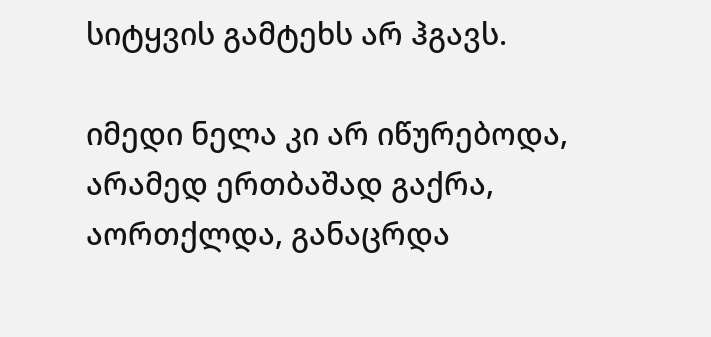სიტყვის გამტეხს არ ჰგავს.

იმედი ნელა კი არ იწურებოდა, არამედ ერთბაშად გაქრა, აორთქლდა, განაცრდა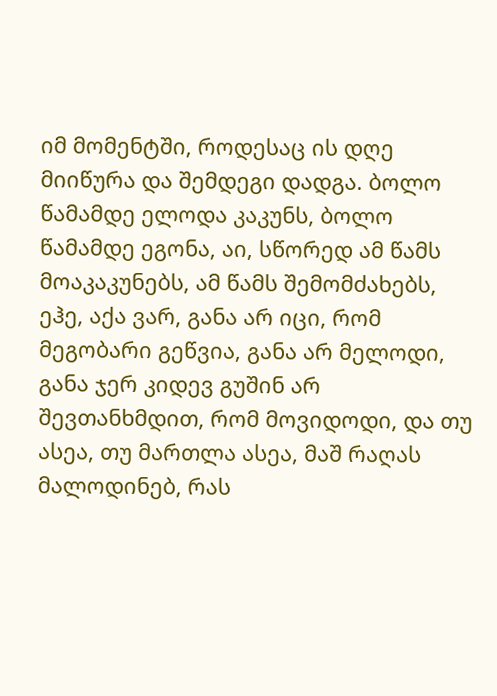იმ მომენტში, როდესაც ის დღე მიიწურა და შემდეგი დადგა. ბოლო წამამდე ელოდა კაკუნს, ბოლო წამამდე ეგონა, აი, სწორედ ამ წამს მოაკაკუნებს, ამ წამს შემომძახებს, ეჰე, აქა ვარ, განა არ იცი, რომ მეგობარი გეწვია, განა არ მელოდი, განა ჯერ კიდევ გუშინ არ შევთანხმდით, რომ მოვიდოდი, და თუ ასეა, თუ მართლა ასეა, მაშ რაღას მალოდინებ, რას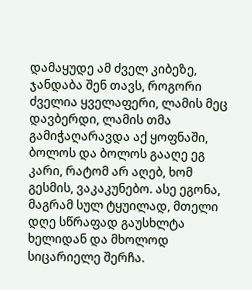დამაყუდე ამ ძველ კიბეზე, ჯანდაბა შენ თავს, როგორი ძველია ყველაფერი, ლამის მეც დავბერდი, ლამის თმა გამიჭაღარავდა აქ ყოფნაში, ბოლოს და ბოლოს გააღე ეგ კარი, რატომ არ აღებ, ხომ გესმის, ვაკაკუნებო. ასე ეგონა, მაგრამ სულ ტყუილად, მთელი დღე სწრაფად გაუსხლტა ხელიდან და მხოლოდ სიცარიელე შერჩა.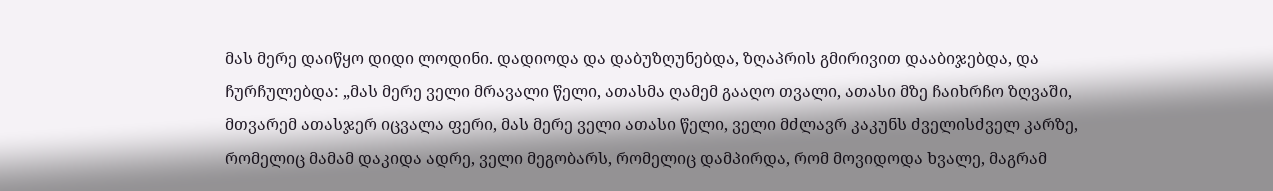მას მერე დაიწყო დიდი ლოდინი. დადიოდა და დაბუზღუნებდა, ზღაპრის გმირივით დააბიჯებდა, და ჩურჩულებდა: „მას მერე ველი მრავალი წელი, ათასმა ღამემ გააღო თვალი, ათასი მზე ჩაიხრჩო ზღვაში, მთვარემ ათასჯერ იცვალა ფერი, მას მერე ველი ათასი წელი, ველი მძლავრ კაკუნს ძველისძველ კარზე, რომელიც მამამ დაკიდა ადრე, ველი მეგობარს, რომელიც დამპირდა, რომ მოვიდოდა ხვალე, მაგრამ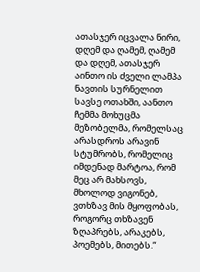ათასჯერ იცვალა ნირი, დღემ და ღამემ, ღამემ და დღემ, ათასჯერ აინთო ის ძველი ლამპა ნავთის სურნელით სავსე ოთახში, აანთო ჩემმა მოხუცმა მეზობელმა, რომელსაც არასდროს არავინ სტუმრობს, რომელიც იმდენად მარტოა, რომ მეც არ მახსოვს, მხოლოდ ვიგონებ, ვთხზავ მის მყოფობას, როგორც თხზავენ ზღაპრებს, არაკებს, პოემებს, მითებს.“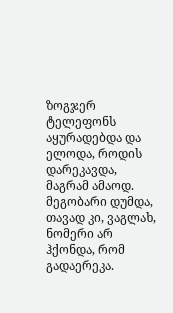ზოგჯერ ტელეფონს აყურადებდა და ელოდა, როდის დარეკავდა, მაგრამ ამაოდ. მეგობარი დუმდა, თავად კი, ვაგლახ, ნომერი არ ჰქონდა, რომ გადაერეკა.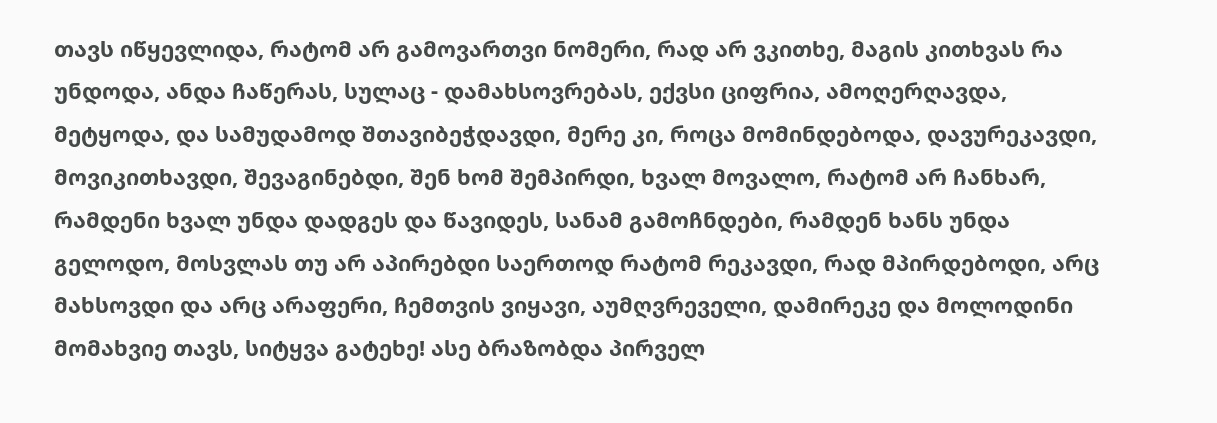თავს იწყევლიდა, რატომ არ გამოვართვი ნომერი, რად არ ვკითხე, მაგის კითხვას რა უნდოდა, ანდა ჩაწერას, სულაც - დამახსოვრებას, ექვსი ციფრია, ამოღერღავდა, მეტყოდა, და სამუდამოდ შთავიბეჭდავდი, მერე კი, როცა მომინდებოდა, დავურეკავდი, მოვიკითხავდი, შევაგინებდი, შენ ხომ შემპირდი, ხვალ მოვალო, რატომ არ ჩანხარ, რამდენი ხვალ უნდა დადგეს და წავიდეს, სანამ გამოჩნდები, რამდენ ხანს უნდა გელოდო, მოსვლას თუ არ აპირებდი საერთოდ რატომ რეკავდი, რად მპირდებოდი, არც მახსოვდი და არც არაფერი, ჩემთვის ვიყავი, აუმღვრეველი, დამირეკე და მოლოდინი მომახვიე თავს, სიტყვა გატეხე! ასე ბრაზობდა პირველ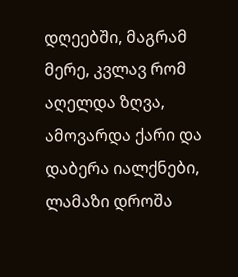დღეებში, მაგრამ მერე, კვლავ რომ აღელდა ზღვა, ამოვარდა ქარი და დაბერა იალქნები, ლამაზი დროშა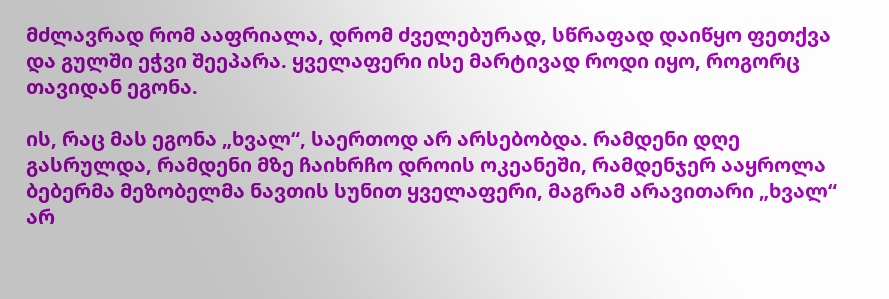მძლავრად რომ ააფრიალა, დრომ ძველებურად, სწრაფად დაიწყო ფეთქვა და გულში ეჭვი შეეპარა. ყველაფერი ისე მარტივად როდი იყო, როგორც თავიდან ეგონა.

ის, რაც მას ეგონა „ხვალ“, საერთოდ არ არსებობდა. რამდენი დღე გასრულდა, რამდენი მზე ჩაიხრჩო დროის ოკეანეში, რამდენჯერ ააყროლა ბებერმა მეზობელმა ნავთის სუნით ყველაფერი, მაგრამ არავითარი „ხვალ“ არ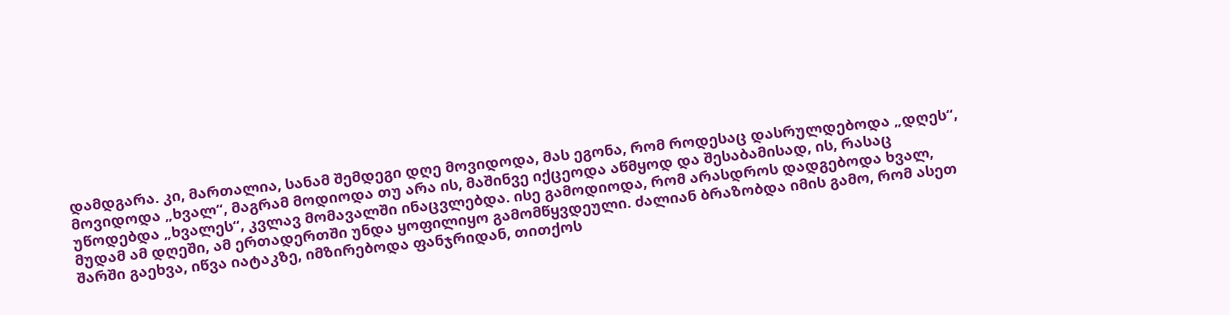დამდგარა. კი, მართალია, სანამ შემდეგი დღე მოვიდოდა, მას ეგონა, რომ როდესაც დასრულდებოდა „დღეს“, მოვიდოდა „ხვალ“, მაგრამ მოდიოდა თუ არა ის, მაშინვე იქცეოდა აწმყოდ და შესაბამისად, ის, რასაც უწოდებდა „ხვალეს“, კვლავ მომავალში ინაცვლებდა. ისე გამოდიოდა, რომ არასდროს დადგებოდა ხვალ, მუდამ ამ დღეში, ამ ერთადერთში უნდა ყოფილიყო გამომწყვდეული. ძალიან ბრაზობდა იმის გამო, რომ ასეთ შარში გაეხვა, იწვა იატაკზე, იმზირებოდა ფანჯრიდან, თითქოს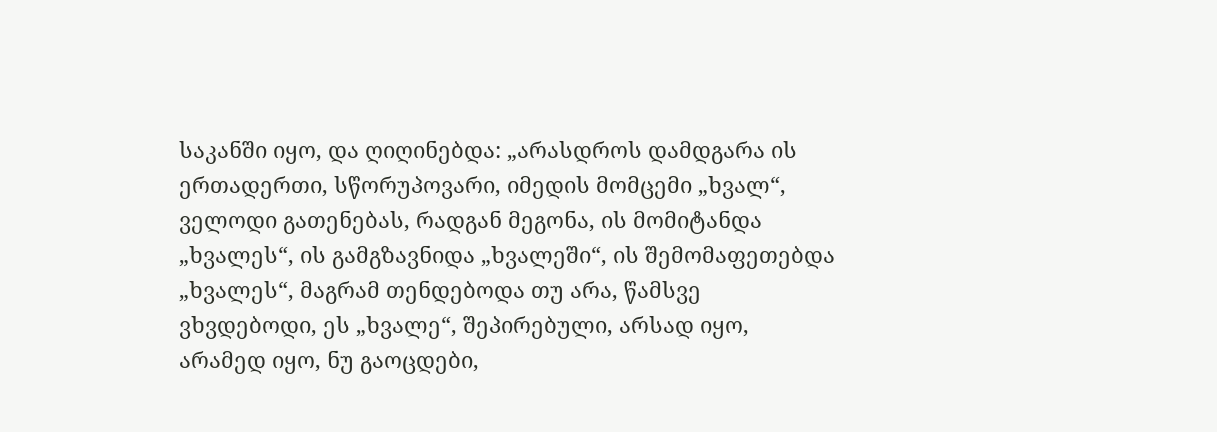საკანში იყო, და ღიღინებდა: „არასდროს დამდგარა ის ერთადერთი, სწორუპოვარი, იმედის მომცემი „ხვალ“, ველოდი გათენებას, რადგან მეგონა, ის მომიტანდა „ხვალეს“, ის გამგზავნიდა „ხვალეში“, ის შემომაფეთებდა „ხვალეს“, მაგრამ თენდებოდა თუ არა, წამსვე ვხვდებოდი, ეს „ხვალე“, შეპირებული, არსად იყო, არამედ იყო, ნუ გაოცდები,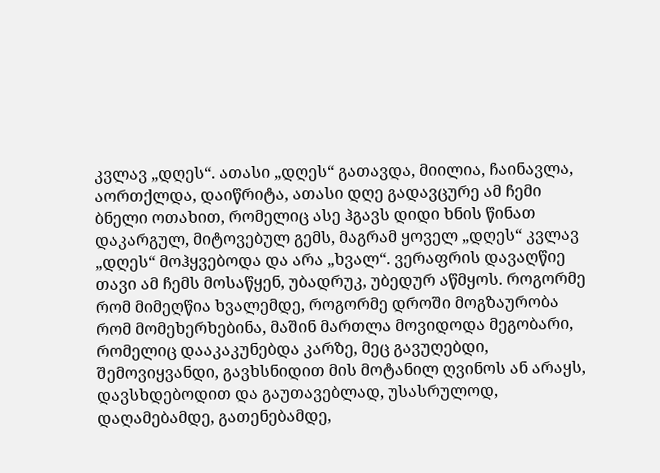კვლავ „დღეს“. ათასი „დღეს“ გათავდა, მიილია, ჩაინავლა, აორთქლდა, დაიწრიტა, ათასი დღე გადავცურე ამ ჩემი ბნელი ოთახით, რომელიც ასე ჰგავს დიდი ხნის წინათ დაკარგულ, მიტოვებულ გემს, მაგრამ ყოველ „დღეს“ კვლავ „დღეს“ მოჰყვებოდა და არა „ხვალ“. ვერაფრის დავაღწიე თავი ამ ჩემს მოსაწყენ, უბადრუკ, უბედურ აწმყოს. როგორმე რომ მიმეღწია ხვალემდე, როგორმე დროში მოგზაურობა რომ მომეხერხებინა, მაშინ მართლა მოვიდოდა მეგობარი, რომელიც დააკაკუნებდა კარზე, მეც გავუღებდი, შემოვიყვანდი, გავხსნიდით მის მოტანილ ღვინოს ან არაყს, დავსხდებოდით და გაუთავებლად, უსასრულოდ, დაღამებამდე, გათენებამდე,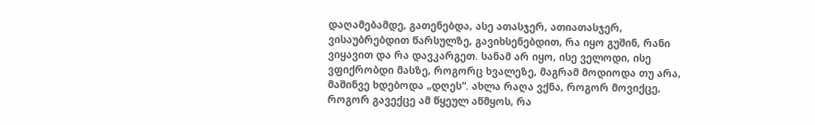დაღამებამდე, გათენებდა, ასე ათასჯერ, ათიათასჯერ, ვისაუბრებდით წარსულზე, გავიხსენებდით, რა იყო გუშინ, რანი ვიყავით და რა დავკარგეთ. სანამ არ იყო, ისე ველოდი, ისე ვფიქრობდი მასზე, როგორც ხვალეზე, მაგრამ მოდიოდა თუ არა, მაშინვე ხდებოდა „დღეს“. ახლა რაღა ვქნა, როგორ მოვიქცე, როგორ გავექცე ამ წყეულ აწმყოს, რა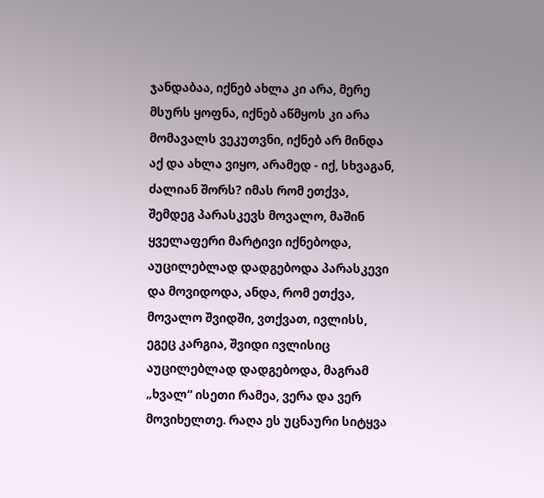ჯანდაბაა, იქნებ ახლა კი არა, მერე მსურს ყოფნა, იქნებ აწმყოს კი არა მომავალს ვეკუთვნი, იქნებ არ მინდა აქ და ახლა ვიყო, არამედ - იქ, სხვაგან, ძალიან შორს? იმას რომ ეთქვა, შემდეგ პარასკევს მოვალო, მაშინ ყველაფერი მარტივი იქნებოდა, აუცილებლად დადგებოდა პარასკევი და მოვიდოდა, ანდა, რომ ეთქვა, მოვალო შვიდში, ვთქვათ, ივლისს, ეგეც კარგია, შვიდი ივლისიც აუცილებლად დადგებოდა, მაგრამ „ხვალ“ ისეთი რამეა, ვერა და ვერ მოვიხელთე. რაღა ეს უცნაური სიტყვა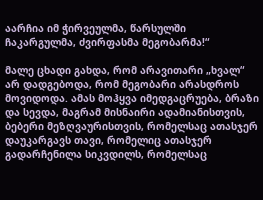აარჩია იმ ჭირვეულმა, წარსულში ჩაკარგულმა, ძვირფასმა მეგობარმა!“

მალე ცხადი გახდა, რომ არავითარი „ხვალ“ არ დადგებოდა, რომ მეგობარი არასდროს მოვიდოდა. ამას მოჰყვა იმედგაცრუება, ბრაზი და სევდა, მაგრამ მისნაირი ადამიანისთვის, ბებერი მეზღვაურისთვის, რომელსაც ათასჯერ დაუკარგავს თავი, რომელიც ათასჯერ გადარჩენილა სიკვდილს, რომელსაც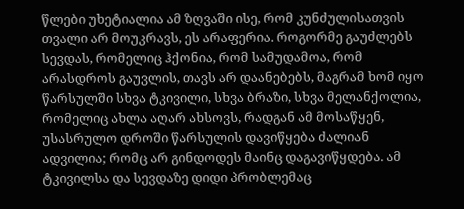წლები უხეტიალია ამ ზღვაში ისე, რომ კუნძულისათვის თვალი არ მოუკრავს, ეს არაფერია. როგორმე გაუძლებს სევდას, რომელიც ჰქონია, რომ სამუდამოა, რომ არასდროს გაუვლის, თავს არ დაანებებს, მაგრამ ხომ იყო წარსულში სხვა ტკივილი, სხვა ბრაზი, სხვა მელანქოლია, რომელიც ახლა აღარ ახსოვს, რადგან ამ მოსაწყენ, უსასრულო დროში წარსულის დავიწყება ძალიან ადვილია; რომც არ გინდოდეს მაინც დაგავიწყდება. ამ ტკივილსა და სევდაზე დიდი პრობლემაც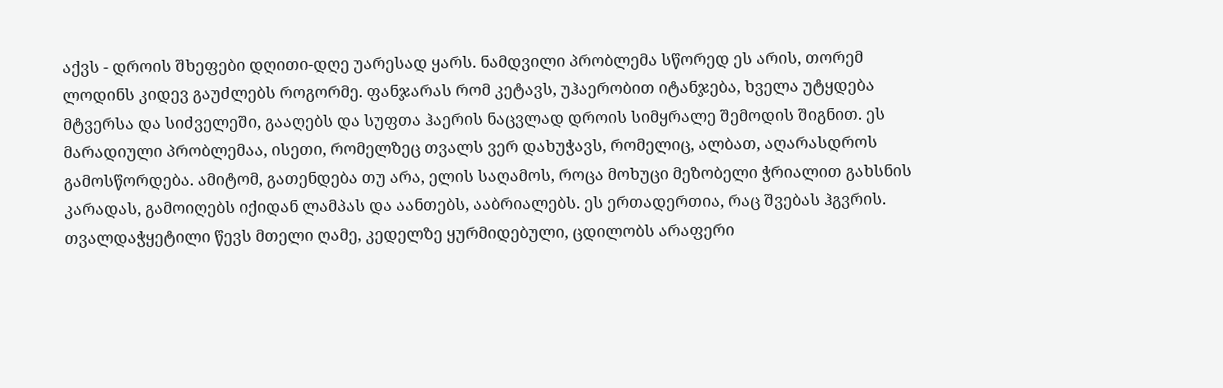აქვს - დროის შხეფები დღითი-დღე უარესად ყარს. ნამდვილი პრობლემა სწორედ ეს არის, თორემ ლოდინს კიდევ გაუძლებს როგორმე. ფანჯარას რომ კეტავს, უჰაერობით იტანჯება, ხველა უტყდება მტვერსა და სიძველეში, გააღებს და სუფთა ჰაერის ნაცვლად დროის სიმყრალე შემოდის შიგნით. ეს მარადიული პრობლემაა, ისეთი, რომელზეც თვალს ვერ დახუჭავს, რომელიც, ალბათ, აღარასდროს გამოსწორდება. ამიტომ, გათენდება თუ არა, ელის საღამოს, როცა მოხუცი მეზობელი ჭრიალით გახსნის კარადას, გამოიღებს იქიდან ლამპას და აანთებს, ააბრიალებს. ეს ერთადერთია, რაც შვებას ჰგვრის. თვალდაჭყეტილი წევს მთელი ღამე, კედელზე ყურმიდებული, ცდილობს არაფერი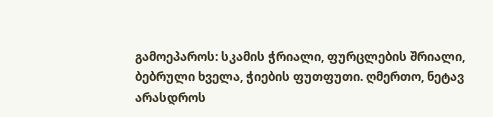გამოეპაროს: სკამის ჭრიალი, ფურცლების შრიალი, ბებრული ხველა, ჭიების ფუთფუთი. ღმერთო, ნეტავ არასდროს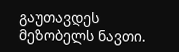გაუთავდეს მეზობელს ნავთი.